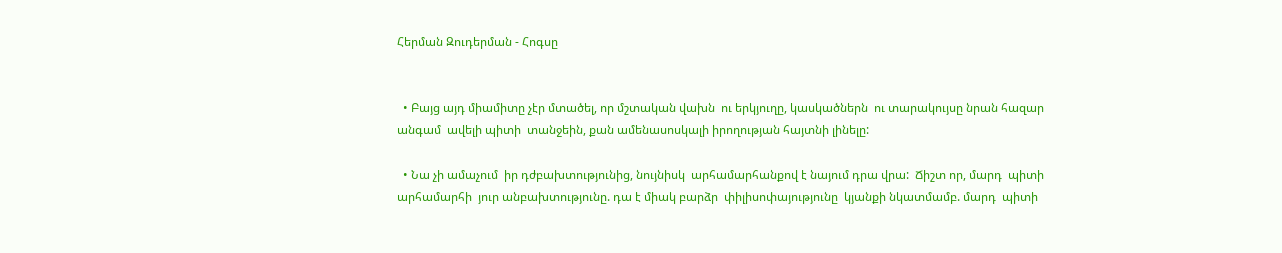Հերման Զուդերման - Հոգսը


  • Բայց այդ միամիտը չէր մտածել, որ մշտական վախն  ու երկյուղը, կասկածներն  ու տարակույսը նրան հազար անգամ  ավելի պիտի  տանջեին, քան ամենասոսկալի իրողության հայտնի լինելը:

  • Նա չի ամաչում  իր դժբախտությունից, նույնիսկ  արհամարհանքով է նայում դրա վրա:  Ճիշտ որ, մարդ  պիտի արհամարհի  յուր անբախտությունը. դա է միակ բարձր  փիլիսոփայությունը  կյանքի նկատմամբ. մարդ  պիտի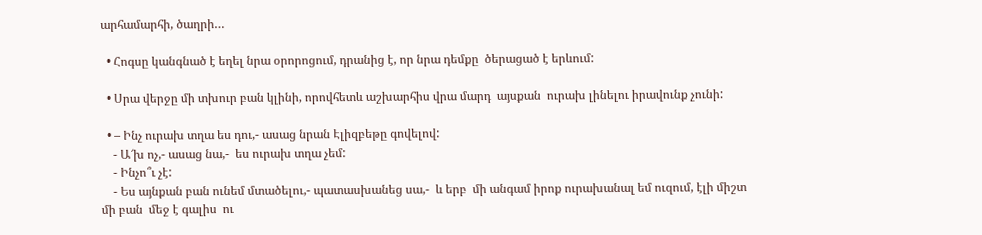արհամարհի, ծաղրի…

  • Հոգսը կանգնած է եղել նրա օրորոցում, դրանից է, որ նրա դեմքը  ծերացած է երևում:

  • Սրա վերջը մի տխուր բան կլինի, որովհետև աշխարհիս վրա մարդ  այսքան  ուրախ լինելու իրավունք չունի:

  • – Ինչ ուրախ տղա ես դու,- ասաց նրան Էլիզբեթը գովելով:
    - Ա՜խ ոչ,- ասաց նա,-  ես ուրախ տղա չեմ:
    - Ինչո՞ւ չէ:
    - Ես այնքան բան ունեմ մտածելու,- պատասխանեց սա,-  և երբ  մի անգամ իրոք ուրախանալ եմ ուզում, էլի միշտ մի բան  մեջ է գալիս  ու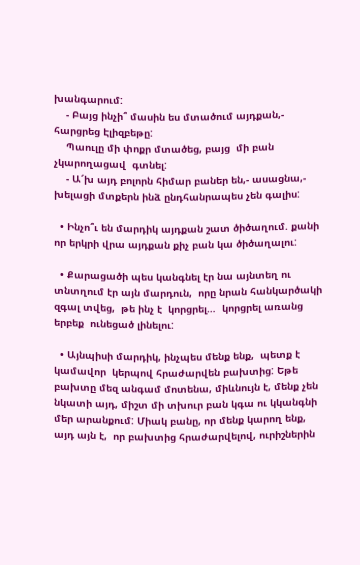խանգարում:
    - Բայց ինչի՞ մասին ես մտածում այդքան,- հարցրեց Էլիզբեթը:
    Պաուլը մի փոքր մտածեց, բայց  մի բան չկարողացավ  գտնել:
    - Ա՜խ այդ բոլորն հիմար բաներ են,- ասացնա,- խելացի մտքերն ինձ ընդհանրապես չեն գալիս:

  • Ինչո՞ւ են մարդիկ այդքան շատ ծիծաղում. քանի որ երկրի վրա այդքան քիչ բան կա ծիծաղալու:

  • Քարացածի պես կանգնել էր նա այնտեղ ու տնտղում էր այն մարդուն,  որը նրան հանկարծակի զգալ տվեց,  թե ինչ է  կորցրել…  կորցրել առանց  երբեք  ունեցած լինելու:

  • Այնպիսի մարդիկ, ինչպես մենք ենք,  պետք է կամավոր  կերպով հրաժարվեն բախտից: Եթե  բախտը մեզ անգամ մոտենա, միևնույն է, մենք չեն նկատի այդ, միշտ մի տխուր բան կգա ու կկանգնի մեր արանքում: Միակ բանը, որ մենք կարող ենք, այդ այն է,  որ բախտից հրաժարվելով, ուրիշներին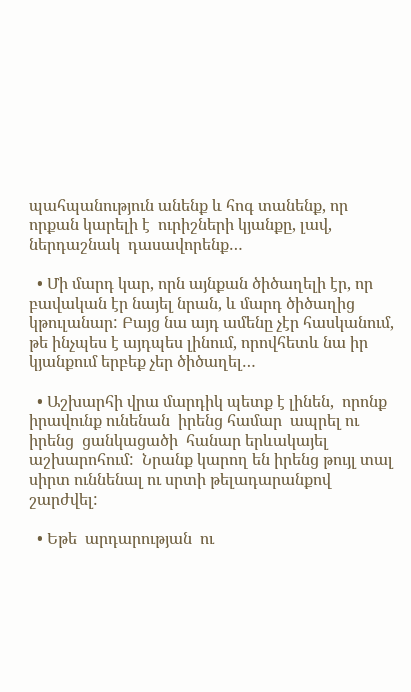պահպանություն անենք և հոգ տանենք, որ որքան կարելի է  ուրիշների կյանքը, լավ, ներդաշնակ  դասավորենք…

  • Մի մարդ կար, որն այնքան ծիծաղելի էր, որ բավական էր նայել նրան, և մարդ ծիծաղից կթուլանար: Բայց նա այդ ամենը չէր հասկանում, թե ինչպես է այդպես լինում, որովհետև նա իր կյանքում երբեք չեր ծիծաղել…

  • Աշխարհի վրա մարդիկ պետք է լինեն,  որոնք իրավունք ունենան  իրենց համար  ապրել ու իրենց  ցանկացածի  հանար երևակայել աշխարոհում:  Նրանք կարող են իրենց թույլ տալ սիրտ ուննենալ ու սրտի թելադարանքով շարժվել:

  • Եթե  արդարության  ու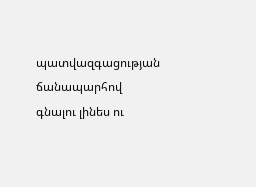պատվազգացության ճանապարհով  գնալու լինես ու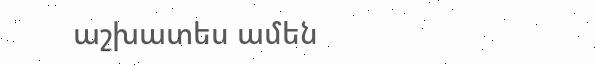աշխատես ամեն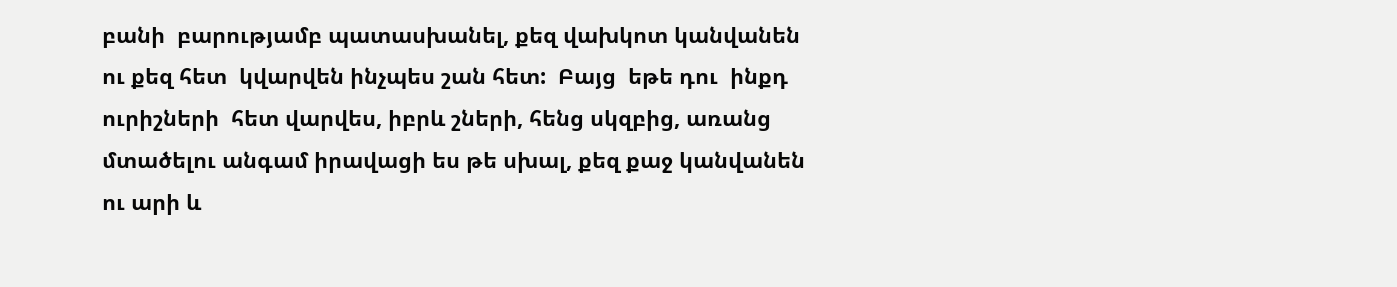բանի  բարությամբ պատասխանել, քեզ վախկոտ կանվանեն  ու քեզ հետ  կվարվեն ինչպես շան հետ:  Բայց  եթե դու  ինքդ ուրիշների  հետ վարվես, իբրև շների, հենց սկզբից, առանց մտածելու անգամ իրավացի ես թե սխալ, քեզ քաջ կանվանեն  ու արի և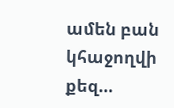ամեն բան կհաջողվի քեզ…